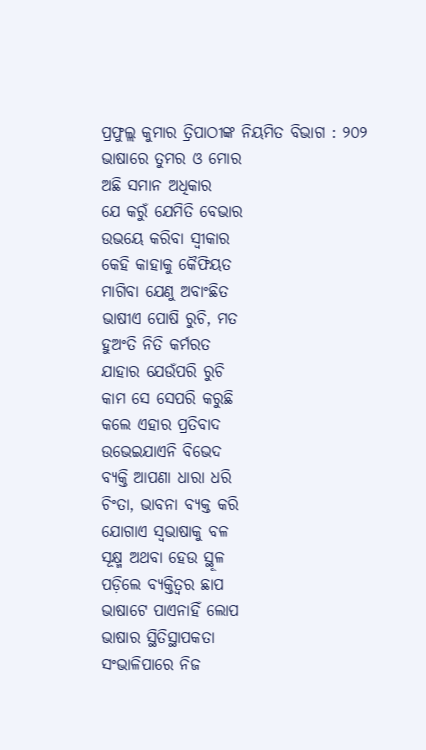ପ୍ରଫୁଲ୍ଲ କୁମାର ତ୍ରିପାଠୀଙ୍କ ନିୟମିତ ବିଭାଗ : ୨୦୨
ଭାଷାରେ ତୁମର ଓ ମୋର
ଅଛି ସମାନ ଅଧିକାର
ଯେ କରୁଁ ଯେମିତି ବେଭାର
ଉଭୟେ କରିବା ସ୍ବୀକାର
କେହି କାହାକୁ କୈଫିୟତ
ମାଗିବା ଯେଣୁ ଅବାଂଛିତ
ଭାଷୀଏ ପୋଷି ରୁଚି, ମତ
ହୁଅଂତି ନିତି କର୍ମରତ
ଯାହାର ଯେଉଁପରି ରୁଚି
କାମ ସେ ସେପରି କରୁଛି
କଲେ ଏହାର ପ୍ରତିବାଦ
ଉଭେଇଯାଏନି ବିଭେଦ
ବ୍ୟକ୍ତି ଆପଣା ଧାରା ଧରି
ଚିଂତା, ଭାବନା ବ୍ୟକ୍ତ କରି
ଯୋଗାଏ ସ୍ବଭାଷାକୁ ବଳ
ସୂକ୍ଷ୍ମ ଅଥବା ହେଉ ସ୍ଥୂଳ
ପଡ଼ିଲେ ବ୍ୟକ୍ତିତ୍ୱର ଛାପ
ଭାଷାଟେ ପାଏନାହିଁ ଲୋପ
ଭାଷାର ସ୍ଥିତିସ୍ଥାପକତା
ସଂଭାଳିପାରେ ନିଜ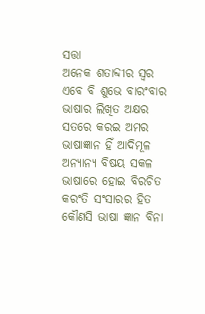ସତ୍ତା
ଅନେକ ଶତାବ୍ଦୀର ସ୍ବର
ଏବେ ବି ଶୁଭେ ବାରଂବାର
ଭାଷାର ଲିଖିତ ଅକ୍ଷର
ସତରେ କରଇ ଅମର
ଭାଷାଜ୍ଞାନ ହିଁ ଆଦିମୂଳ
ଅନ୍ୟାନ୍ୟ ବିଷୟ ସକଳ
ଭାଷାରେ ହୋଇ ବିରଚିତ
କରଂତି ସଂସାରର ହିତ
କୌଣସି ଭାଷା ଜ୍ଞାନ ବିନା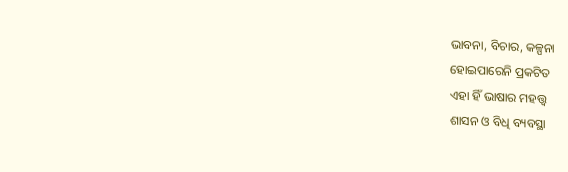ଭାବନା, ବିଚାର, କଳ୍ପନା
ହୋଇପାରେନି ପ୍ରକଟିତ
ଏହା ହିଁ ଭାଷାର ମହତ୍ତ୍ୱ
ଶାସନ ଓ ବିଧି ବ୍ୟବସ୍ଥା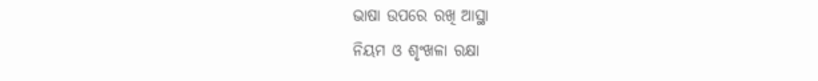ଭାଷା ଉପରେ ରଖି ଆସ୍ଥା
ନିୟମ ଓ ଶୃଂଖଳା ରକ୍ଷା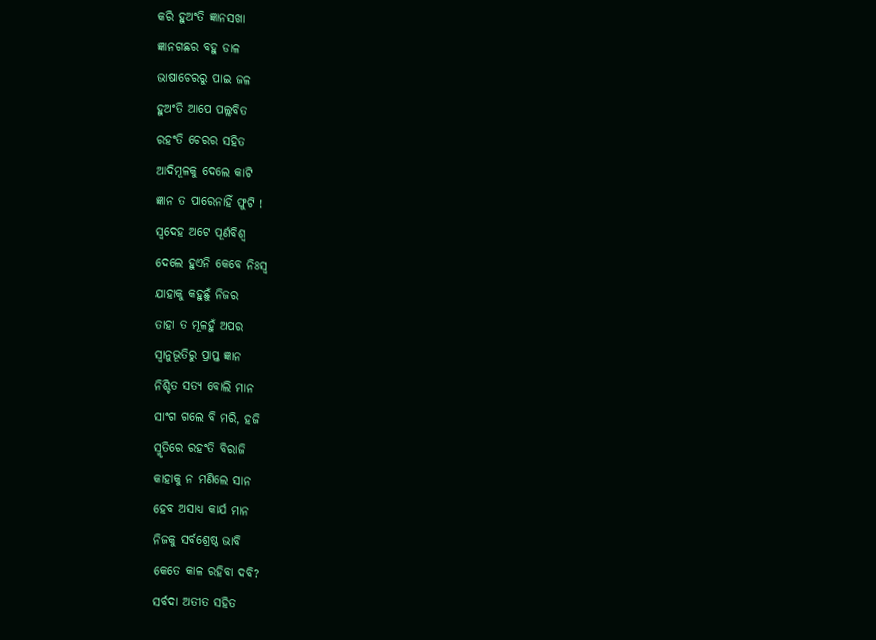କରି ହୁଅଂତି ଜ୍ଞାନସଖା
ଜ୍ଞାନଗଛର ବହୁ ଡାଳ
ଭାଷାଚେରରୁ ପାଇ ଜଳ
ହୁଅଂତି ଆପେ ପଲ୍ଲବିତ
ରହଂତି ଚେରର ସହିତ
ଆଦିମୂଳକୁ ଦେଲେ କାଟି
ଜ୍ଞାନ ତ ପାରେନାହିଁ ଫୁଟି !
ସ୍ବଦେହ ଅଟେ ପୂର୍ଣବିଶ୍ବ
ଦେଲେ ହୁଏନି କେବେ ନିଃସ୍ବ
ଯାହାକୁ କହୁଛୁଁ ନିଜର
ତାହା ତ ମୂଳହୁଁ ଅପର
ସ୍ବାନୁଭୂତିରୁ ପ୍ରାପ୍ତ ଜ୍ଞାନ
ନିଶ୍ଚିତ ସତ୍ୟ ବୋଲି ମାନ
ସାଂଗ ଗଲେ ବି ମରି, ହଜି
ସ୍ମୃତିରେ ରହଂତି ବିରାଜି
କାହାକୁ ନ ମଣିଲେ ସାନ
ହେବ ଅସାଧ୍ୟ କାର୍ଯ ମାନ
ନିଜକୁ ସର୍ବଶ୍ରେଷ୍ଠ ଭାବି
କେତେ କାଳ ରହିବା ଦବି?
ସର୍ବଦା ଅତୀତ ସହିତ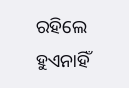ରହିଲେ ହୁଏନାହିଁ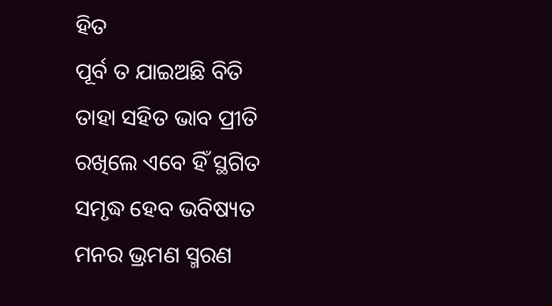ହିତ
ପୂର୍ବ ତ ଯାଇଅଛି ବିତି
ତାହା ସହିତ ଭାବ ପ୍ରୀତି
ରଖିଲେ ଏବେ ହିଁ ସ୍ଥଗିତ
ସମୃଦ୍ଧ ହେବ ଭବିଷ୍ୟତ
ମନର ଭ୍ରମଣ ସ୍ମରଣ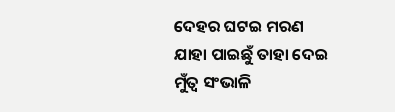ଦେହର ଘଟଇ ମରଣ
ଯାହା ପାଇଛୁଁ ତାହା ଦେଇ
ମୁଁତ୍ବ ସଂଭାଳି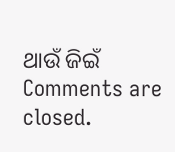ଥାଉଁ ଜିଇଁ
Comments are closed.